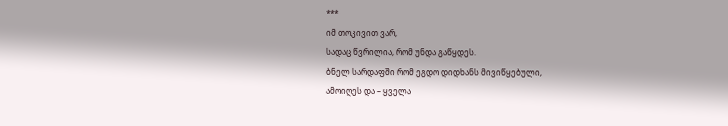***
იმ თოკივით ვარ,
სადაც წვრილია, რომ უნდა გაწყდეს.
ბნელ სარდაფში რომ ეგდო დიდხანს მივიწყებული,
ამოიღეს და – ყველა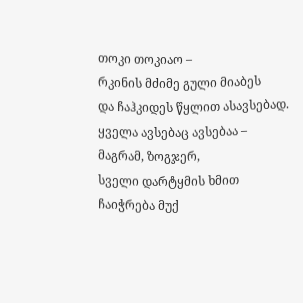თოკი თოკიაო –
რკინის მძიმე გული მიაბეს
და ჩაჰკიდეს წყლით ასავსებად.
ყველა ავსებაც ავსებაა –
მაგრამ, ზოგჯერ,
სველი დარტყმის ხმით ჩაიჭრება მუქ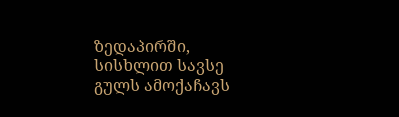ზედაპირში,
სისხლით სავსე გულს ამოქაჩავს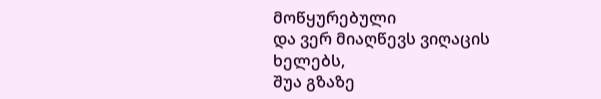მოწყურებული
და ვერ მიაღწევს ვიღაცის ხელებს,
შუა გზაზე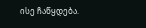ისე ჩაწყდება.